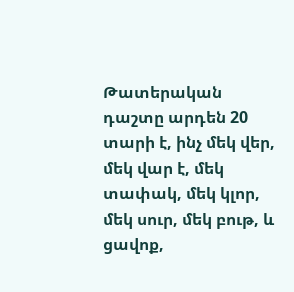Թատերական դաշտը արդեն 20 տարի է, ինչ մեկ վեր, մեկ վար է, մեկ տափակ, մեկ կլոր, մեկ սուր, մեկ բութ, և ցավոք,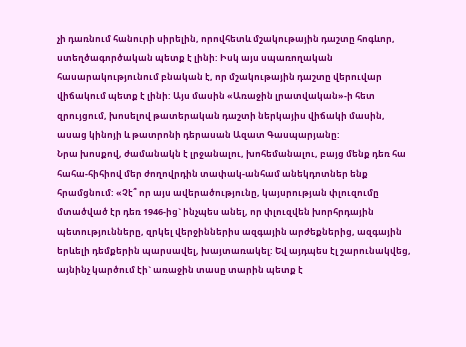չի դառնում հանուրի սիրելին, որովհետև մշակութային դաշտը հոգևոր, ստեղծագործական պետք է լինի: Իսկ այս սպառողական հասարակությունում բնական է, որ մշակութային դաշտը վերուվար վիճակում պետք է լինի: Այս մասին «Առաջին լրատվական»-ի հետ զրույցում, խոսելով թատերական դաշտի ներկայիս վիճակի մասին, ասաց կինոյի և թատրոնի դերասան Ազատ Գասպարյանը:
Նրա խոսքով, ժամանակն է լրջանալու, խոհեմանալու, բայց մենք դեռ հա հահա-հիհիով մեր ժողովրդին տափակ-անհամ անեկդոտներ ենք հրամցնում: «Չէ՞ որ այս ավերածությունը, կայսրության փլուզումը մտածված էր դեռ 1946-ից` ինչպես անել, որ փլուզվեն խորհրդային պետությունները, զրկել վերջիններիս ազգային արժեքներից, ազգային երևելի դեմքերին պարսավել, խայտառակել: Եվ այդպես էլ շարունակվեց, այնինչ կարծում էի` առաջին տասը տարին պետք է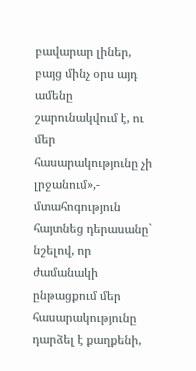բավարար լիներ, բայց մինչ օրս այդ ամենը շարունակվում է, ու մեր հասարակությունը չի լրջանում»,- մտահոգություն հայտնեց դերասանը` նշելով, որ ժամանակի ընթացքում մեր հասարակությունը դարձել է քաղքենի,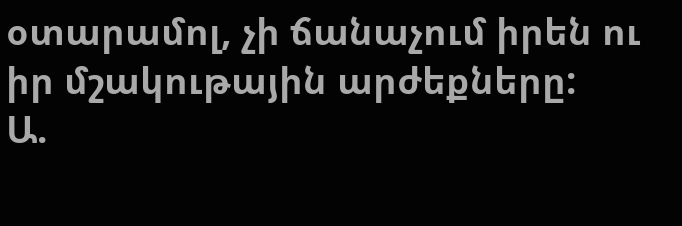օտարամոլ, չի ճանաչում իրեն ու իր մշակութային արժեքները:
Ա.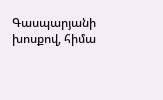Գասպարյանի խոսքով, հիմա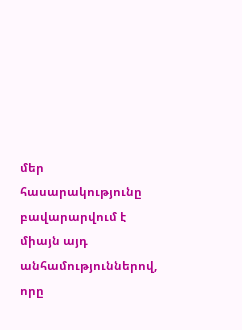մեր հասարակությունը բավարարվում է միայն այդ անհամություններով, որը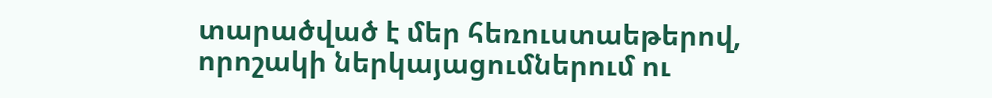տարածված է մեր հեռուստաեթերով, որոշակի ներկայացումներում ու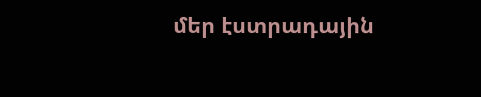մեր էստրադային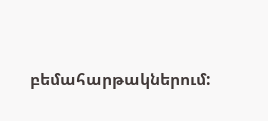բեմահարթակներում: